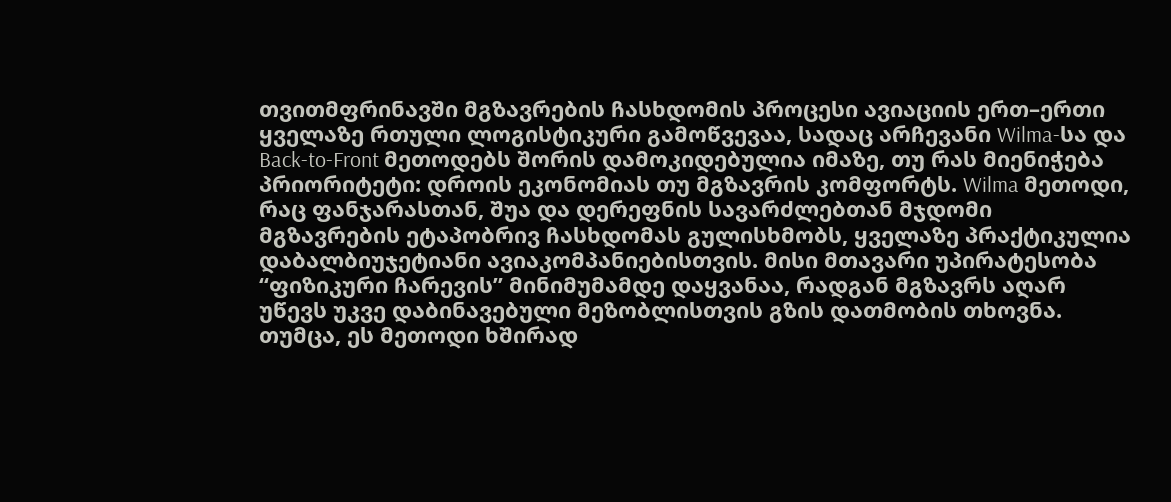თვითმფრინავში მგზავრების ჩასხდომის პროცესი ავიაციის ერთ–ერთი ყველაზე რთული ლოგისტიკური გამოწვევაა, სადაც არჩევანი Wilma-სა და Back-to-Front მეთოდებს შორის დამოკიდებულია იმაზე, თუ რას მიენიჭება პრიორიტეტი: დროის ეკონომიას თუ მგზავრის კომფორტს. Wilma მეთოდი, რაც ფანჯარასთან, შუა და დერეფნის სავარძლებთან მჯდომი მგზავრების ეტაპობრივ ჩასხდომას გულისხმობს, ყველაზე პრაქტიკულია დაბალბიუჯეტიანი ავიაკომპანიებისთვის. მისი მთავარი უპირატესობა “ფიზიკური ჩარევის” მინიმუმამდე დაყვანაა, რადგან მგზავრს აღარ უწევს უკვე დაბინავებული მეზობლისთვის გზის დათმობის თხოვნა. თუმცა, ეს მეთოდი ხშირად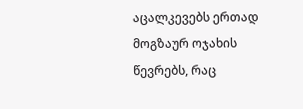აცალკევებს ერთად მოგზაურ ოჯახის წევრებს, რაც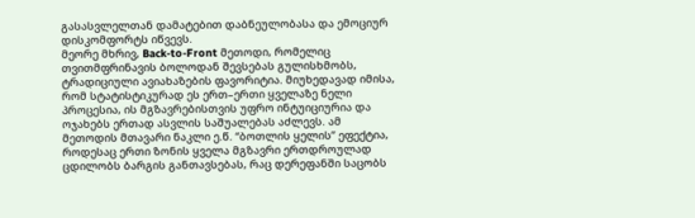გასასვლელთან დამატებით დაბნეულობასა და ემოციურ დისკომფორტს იწვევს.
მეორე მხრივ, Back-to-Front მეთოდი, რომელიც თვითმფრინავის ბოლოდან შევსებას გულისხმობს, ტრადიციული ავიახაზების ფავორიტია. მიუხედავად იმისა, რომ სტატისტიკურად ეს ერთ–ერთი ყველაზე ნელი პროცესია, ის მგზავრებისთვის უფრო ინტუიციურია და ოჯახებს ერთად ასვლის საშუალებას აძლევს. ამ მეთოდის მთავარი ნაკლი ე.წ. “ბოთლის ყელის” ეფექტია, როდესაც ერთი ზონის ყველა მგზავრი ერთდროულად ცდილობს ბარგის განთავსებას, რაც დერეფანში საცობს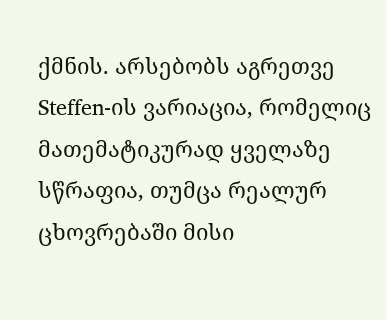ქმნის. არსებობს აგრეთვე Steffen-ის ვარიაცია, რომელიც მათემატიკურად ყველაზე სწრაფია, თუმცა რეალურ ცხოვრებაში მისი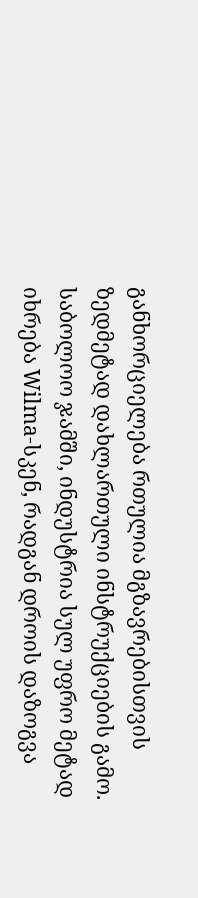განხორციელება რთულია მგზავრებისთვის ზედმეტად დახლართული ინსტრუქციების გამო. საბოლოო ჯამში, ინდუსტრია სულ უფრო მეტად იხრება Wilma-სკენ, რადგან დროის დაზოგვა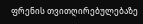ფრენის თვითღირებულებაზე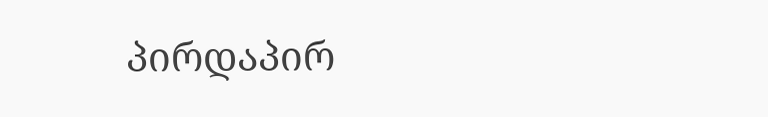პირდაპირ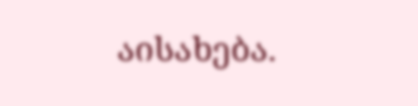აისახება.